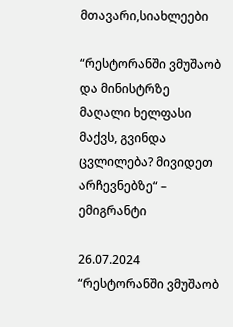მთავარი,სიახლეები

“რესტორანში ვმუშაობ და მინისტრზე მაღალი ხელფასი მაქვს, გვინდა ცვლილება? მივიდეთ არჩევნებზე“ – ემიგრანტი

26.07.2024
“რესტორანში ვმუშაობ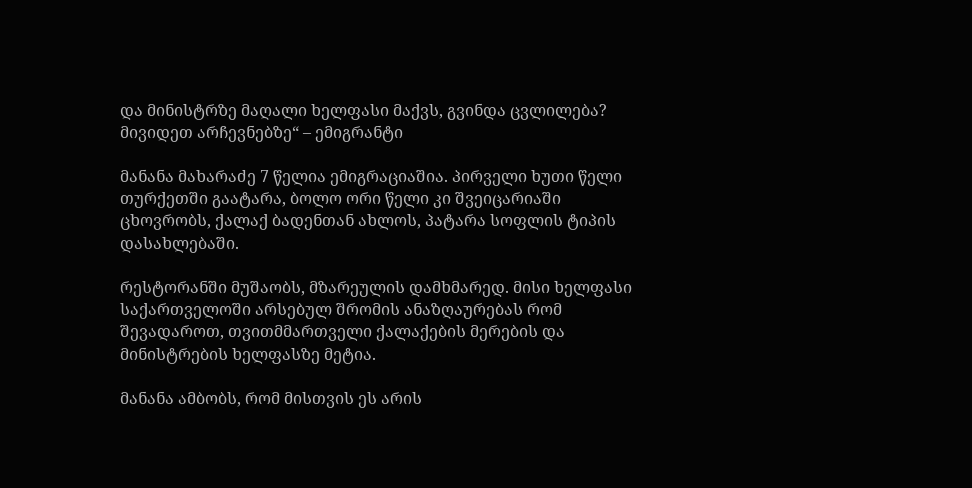და მინისტრზე მაღალი ხელფასი მაქვს, გვინდა ცვლილება? მივიდეთ არჩევნებზე“ – ემიგრანტი

მანანა მახარაძე 7 წელია ემიგრაციაშია. პირველი ხუთი წელი თურქეთში გაატარა, ბოლო ორი წელი კი შვეიცარიაში ცხოვრობს, ქალაქ ბადენთან ახლოს, პატარა სოფლის ტიპის დასახლებაში.

რესტორანში მუშაობს, მზარეულის დამხმარედ. მისი ხელფასი საქართველოში არსებულ შრომის ანაზღაურებას რომ შევადაროთ, თვითმმართველი ქალაქების მერების და მინისტრების ხელფასზე მეტია.

მანანა ამბობს, რომ მისთვის ეს არის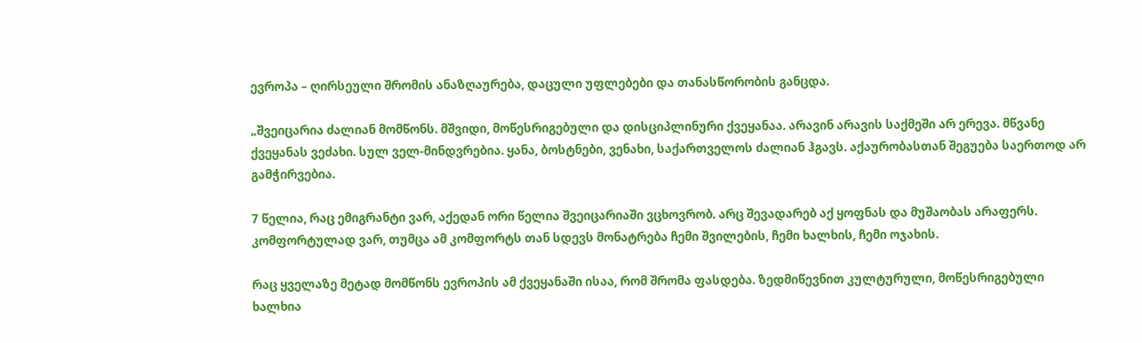ევროპა – ღირსეული შრომის ანაზღაურება, დაცული უფლებები და თანასწორობის განცდა.

„შვეიცარია ძალიან მომწონს. მშვიდი, მოწესრიგებული და დისციპლინური ქვეყანაა. არავინ არავის საქმეში არ ერევა. მწვანე ქვეყანას ვეძახი. სულ ველ-მინდვრებია. ყანა, ბოსტნები, ვენახი, საქართველოს ძალიან ჰგავს. აქაურობასთან შეგუება საერთოდ არ გამჭირვებია.

7 წელია, რაც ემიგრანტი ვარ, აქედან ორი წელია შვეიცარიაში ვცხოვრობ. არც შევადარებ აქ ყოფნას და მუშაობას არაფერს. კომფორტულად ვარ, თუმცა ამ კომფორტს თან სდევს მონატრება ჩემი შვილების, ჩემი ხალხის, ჩემი ოჯახის.

რაც ყველაზე მეტად მომწონს ევროპის ამ ქვეყანაში ისაა, რომ შრომა ფასდება. ზედმიწევნით კულტურული, მოწესრიგებული ხალხია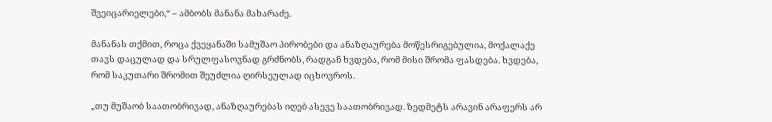შვეიცარიელები,“ – ამბობს მანანა მახარაძე.

მანანას თქმით, როცა ქვეყანაში სამუშაო პირობები და ანაზღაურება მოწესრიგებულია, მოქალაქე თავს დაცულად და სრულფასოვნად გრძნობს, რადგან ხვდება, რომ მისი შრომა ფასდება. ხვდება, რომ საკუთარი შრომით შეუძლია ღირსეულად იცხოვროს.

„თუ მუშაობ საათობრივად, ანაზღაურებას იღებ ასევე საათობრივად. ზედმეტს არავინ არაფერს არ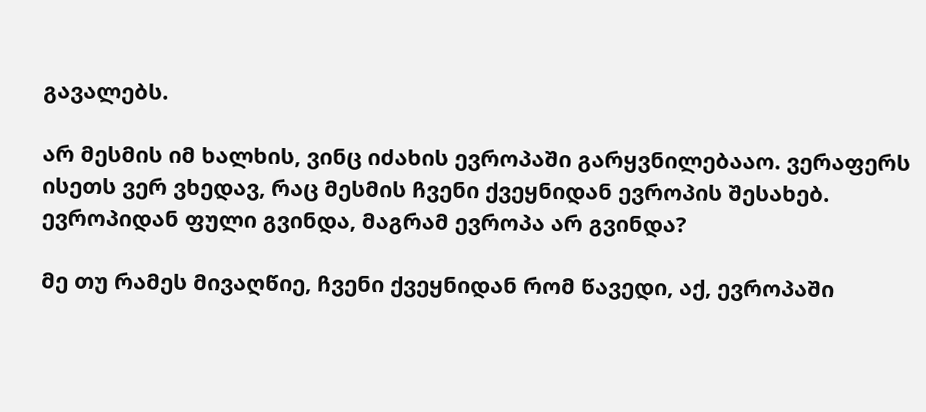გავალებს.

არ მესმის იმ ხალხის, ვინც იძახის ევროპაში გარყვნილებააო. ვერაფერს ისეთს ვერ ვხედავ, რაც მესმის ჩვენი ქვეყნიდან ევროპის შესახებ. ევროპიდან ფული გვინდა, მაგრამ ევროპა არ გვინდა?

მე თუ რამეს მივაღწიე, ჩვენი ქვეყნიდან რომ წავედი, აქ, ევროპაში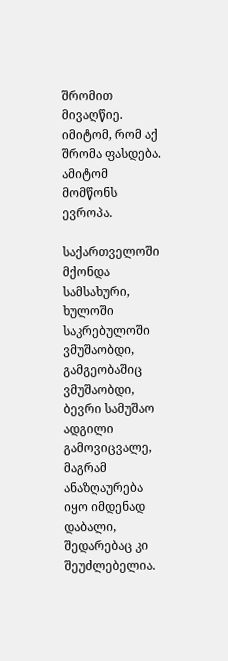შრომით მივაღწიე. იმიტომ, რომ აქ შრომა ფასდება. ამიტომ მომწონს ევროპა.

საქართველოში მქონდა სამსახური, ხულოში საკრებულოში ვმუშაობდი, გამგეობაშიც ვმუშაობდი, ბევრი სამუშაო ადგილი გამოვიცვალე, მაგრამ ანაზღაურება იყო იმდენად დაბალი, შედარებაც კი შეუძლებელია.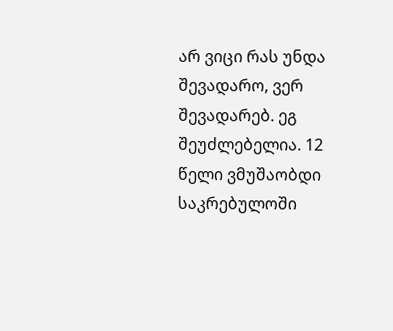არ ვიცი რას უნდა შევადარო, ვერ შევადარებ. ეგ შეუძლებელია. 12 წელი ვმუშაობდი საკრებულოში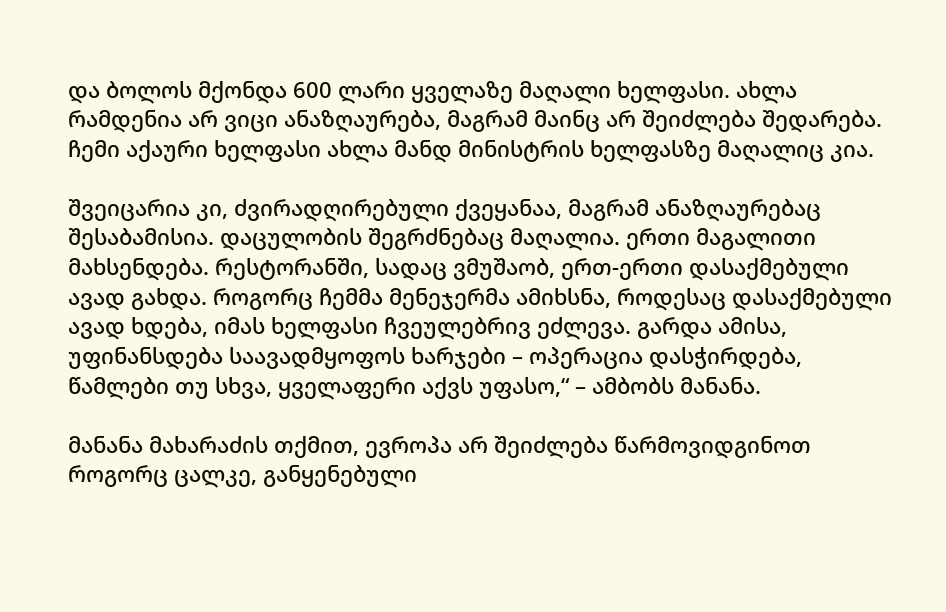და ბოლოს მქონდა 600 ლარი ყველაზე მაღალი ხელფასი. ახლა რამდენია არ ვიცი ანაზღაურება, მაგრამ მაინც არ შეიძლება შედარება. ჩემი აქაური ხელფასი ახლა მანდ მინისტრის ხელფასზე მაღალიც კია.

შვეიცარია კი, ძვირადღირებული ქვეყანაა, მაგრამ ანაზღაურებაც შესაბამისია. დაცულობის შეგრძნებაც მაღალია. ერთი მაგალითი მახსენდება. რესტორანში, სადაც ვმუშაობ, ერთ-ერთი დასაქმებული ავად გახდა. როგორც ჩემმა მენეჯერმა ამიხსნა, როდესაც დასაქმებული ავად ხდება, იმას ხელფასი ჩვეულებრივ ეძლევა. გარდა ამისა, უფინანსდება საავადმყოფოს ხარჯები – ოპერაცია დასჭირდება, წამლები თუ სხვა, ყველაფერი აქვს უფასო,“ – ამბობს მანანა.

მანანა მახარაძის თქმით, ევროპა არ შეიძლება წარმოვიდგინოთ როგორც ცალკე, განყენებული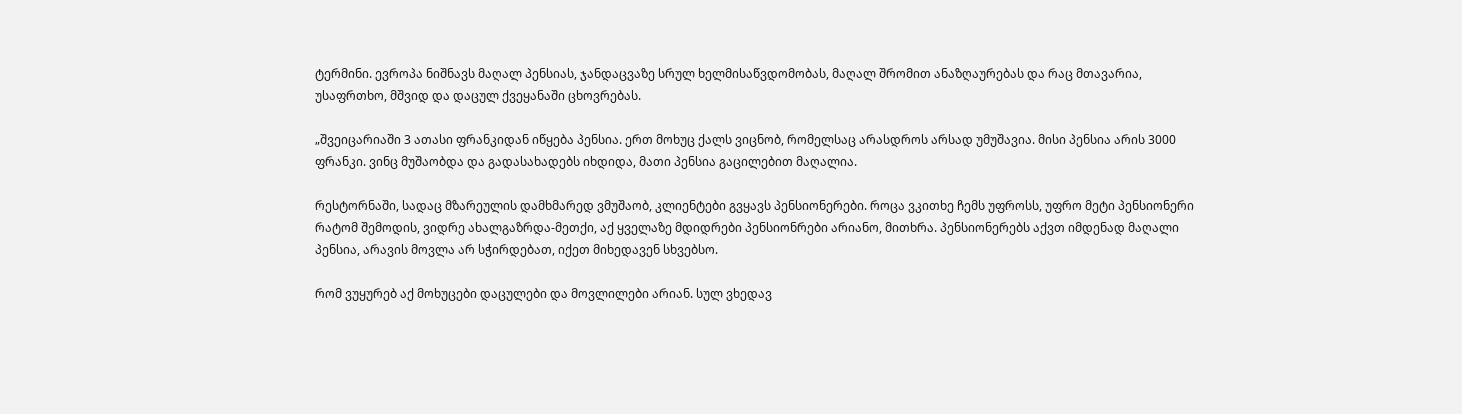ტერმინი. ევროპა ნიშნავს მაღალ პენსიას, ჯანდაცვაზე სრულ ხელმისაწვდომობას, მაღალ შრომით ანაზღაურებას და რაც მთავარია, უსაფრთხო, მშვიდ და დაცულ ქვეყანაში ცხოვრებას.

„შვეიცარიაში 3 ათასი ფრანკიდან იწყება პენსია. ერთ მოხუც ქალს ვიცნობ, რომელსაც არასდროს არსად უმუშავია. მისი პენსია არის 3000 ფრანკი. ვინც მუშაობდა და გადასახადებს იხდიდა, მათი პენსია გაცილებით მაღალია.

რესტორნაში, სადაც მზარეულის დამხმარედ ვმუშაობ, კლიენტები გვყავს პენსიონერები. როცა ვკითხე ჩემს უფროსს, უფრო მეტი პენსიონერი რატომ შემოდის, ვიდრე ახალგაზრდა-მეთქი, აქ ყველაზე მდიდრები პენსიონრები არიანო, მითხრა. პენსიონერებს აქვთ იმდენად მაღალი პენსია, არავის მოვლა არ სჭირდებათ, იქეთ მიხედავენ სხვებსო.

რომ ვუყურებ აქ მოხუცები დაცულები და მოვლილები არიან. სულ ვხედავ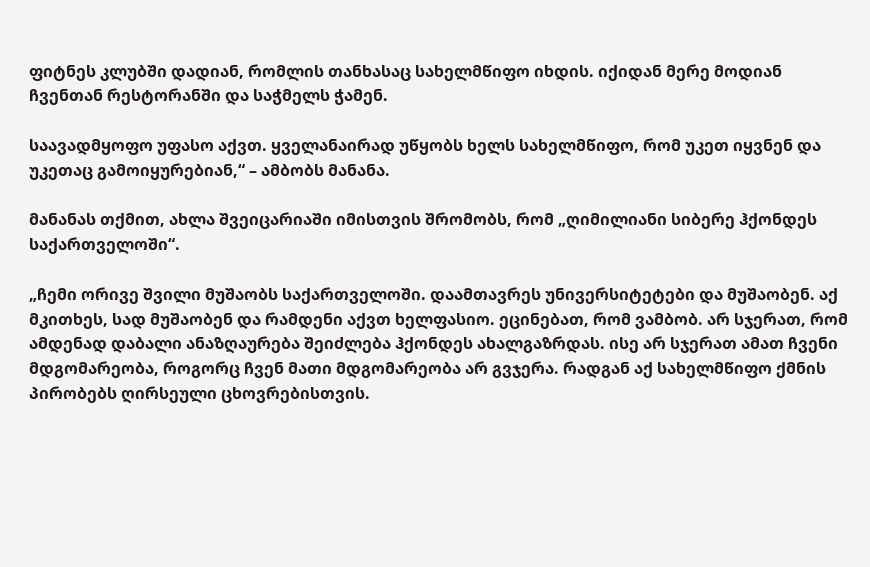ფიტნეს კლუბში დადიან, რომლის თანხასაც სახელმწიფო იხდის. იქიდან მერე მოდიან ჩვენთან რესტორანში და საჭმელს ჭამენ.

საავადმყოფო უფასო აქვთ. ყველანაირად უწყობს ხელს სახელმწიფო, რომ უკეთ იყვნენ და უკეთაც გამოიყურებიან,“ – ამბობს მანანა.

მანანას თქმით, ახლა შვეიცარიაში იმისთვის შრომობს, რომ „ღიმილიანი სიბერე ჰქონდეს საქართველოში“.

„ჩემი ორივე შვილი მუშაობს საქართველოში. დაამთავრეს უნივერსიტეტები და მუშაობენ. აქ მკითხეს, სად მუშაობენ და რამდენი აქვთ ხელფასიო. ეცინებათ, რომ ვამბობ. არ სჯერათ, რომ ამდენად დაბალი ანაზღაურება შეიძლება ჰქონდეს ახალგაზრდას. ისე არ სჯერათ ამათ ჩვენი მდგომარეობა, როგორც ჩვენ მათი მდგომარეობა არ გვჯერა. რადგან აქ სახელმწიფო ქმნის პირობებს ღირსეული ცხოვრებისთვის.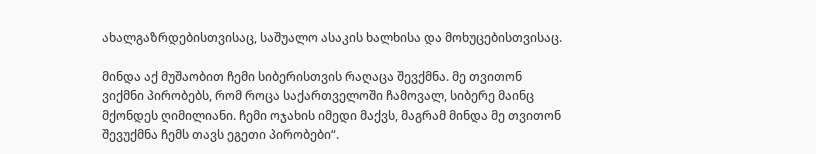ახალგაზრდებისთვისაც, საშუალო ასაკის ხალხისა და მოხუცებისთვისაც.

მინდა აქ მუშაობით ჩემი სიბერისთვის რაღაცა შევქმნა. მე თვითონ ვიქმნი პირობებს, რომ როცა საქართველოში ჩამოვალ, სიბერე მაინც მქონდეს ღიმილიანი. ჩემი ოჯახის იმედი მაქვს, მაგრამ მინდა მე თვითონ შევუქმნა ჩემს თავს ეგეთი პირობები“.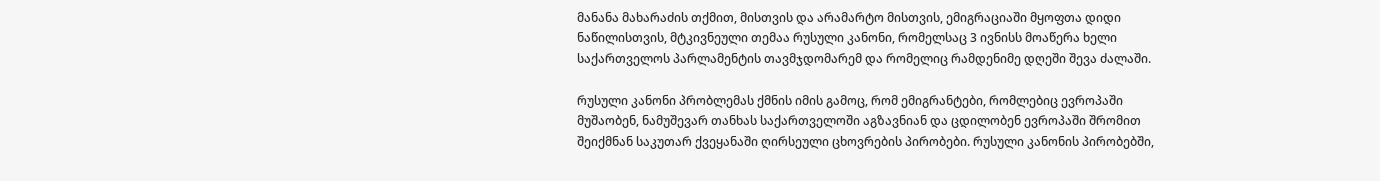მანანა მახარაძის თქმით, მისთვის და არამარტო მისთვის, ემიგრაციაში მყოფთა დიდი ნაწილისთვის, მტკივნეული თემაა რუსული კანონი, რომელსაც 3 ივნისს მოაწერა ხელი საქართველოს პარლამენტის თავმჯდომარემ და რომელიც რამდენიმე დღეში შევა ძალაში.

რუსული კანონი პრობლემას ქმნის იმის გამოც, რომ ემიგრანტები, რომლებიც ევროპაში მუშაობენ, ნამუშევარ თანხას საქართველოში აგზავნიან და ცდილობენ ევროპაში შრომით შეიქმნან საკუთარ ქვეყანაში ღირსეული ცხოვრების პირობები. რუსული კანონის პირობებში,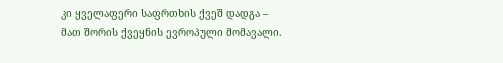კი ყველაფერი საფრთხის ქვეშ დადგა – მათ შორის ქვეყნის ევროპული მომავალი.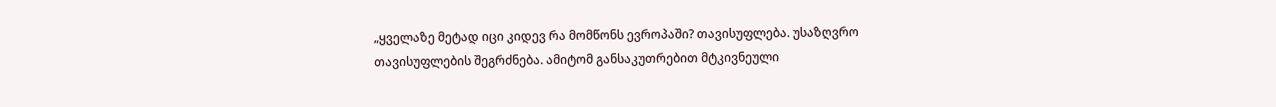„ყველაზე მეტად იცი კიდევ რა მომწონს ევროპაში? თავისუფლება. უსაზღვრო თავისუფლების შეგრძნება. ამიტომ განსაკუთრებით მტკივნეული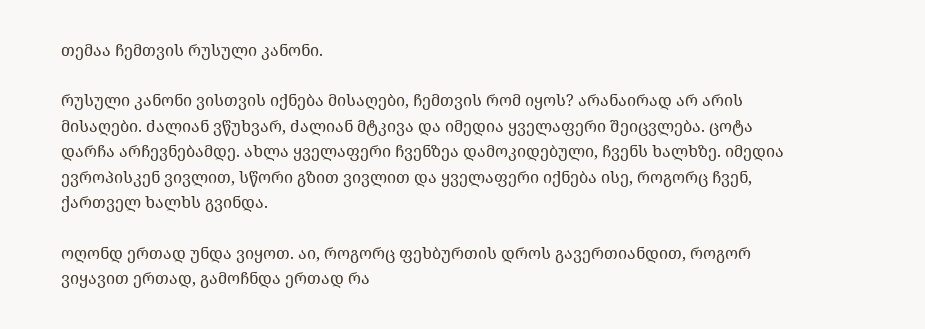თემაა ჩემთვის რუსული კანონი.

რუსული კანონი ვისთვის იქნება მისაღები, ჩემთვის რომ იყოს? არანაირად არ არის მისაღები. ძალიან ვწუხვარ, ძალიან მტკივა და იმედია ყველაფერი შეიცვლება. ცოტა დარჩა არჩევნებამდე. ახლა ყველაფერი ჩვენზეა დამოკიდებული, ჩვენს ხალხზე. იმედია ევროპისკენ ვივლით, სწორი გზით ვივლით და ყველაფერი იქნება ისე, როგორც ჩვენ, ქართველ ხალხს გვინდა.

ოღონდ ერთად უნდა ვიყოთ. აი, როგორც ფეხბურთის დროს გავერთიანდით, როგორ ვიყავით ერთად, გამოჩნდა ერთად რა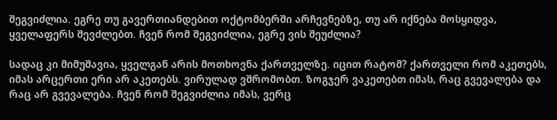შეგვიძლია. ეგრე თუ გავერთიანდებით ოქტომბერში არჩევნებზე, თუ არ იქნება მოსყიდვა, ყველაფერს შევძლებთ. ჩვენ რომ შეგვიძლია, ეგრე ვის შეუძლია?

სადაც კი მიმუშავია, ყველგან არის მოთხოვნა ქართველზე. იცით რატომ? ქართველი რომ აკეთებს, იმას არცერთი ერი არ აკეთებს. ვირულად ვშრომობთ. ზოგჯერ ვაკეთებთ იმას, რაც გვევალება და რაც არ გვევალება. ჩვენ რომ შეგვიძლია იმას, ვერც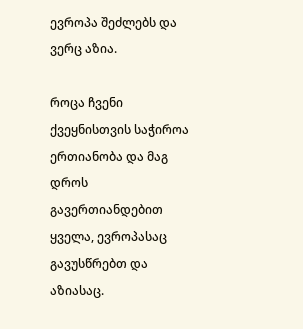ევროპა შეძლებს და ვერც აზია.

როცა ჩვენი ქვეყნისთვის საჭიროა ერთიანობა და მაგ დროს გავერთიანდებით ყველა, ევროპასაც გავუსწრებთ და აზიასაც.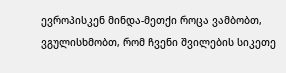ევროპისკენ მინდა-მეთქი როცა ვამბობთ, ვგულისხმობთ, რომ ჩვენი შვილების სიკეთე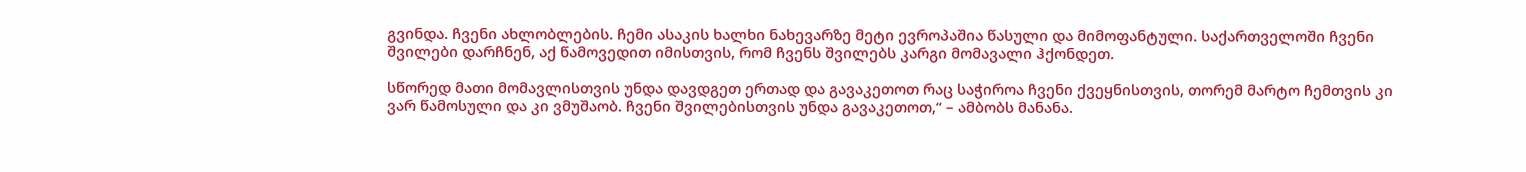გვინდა. ჩვენი ახლობლების. ჩემი ასაკის ხალხი ნახევარზე მეტი ევროპაშია წასული და მიმოფანტული. საქართველოში ჩვენი შვილები დარჩნენ, აქ წამოვედით იმისთვის, რომ ჩვენს შვილებს კარგი მომავალი ჰქონდეთ.

სწორედ მათი მომავლისთვის უნდა დავდგეთ ერთად და გავაკეთოთ რაც საჭიროა ჩვენი ქვეყნისთვის, თორემ მარტო ჩემთვის კი ვარ წამოსული და კი ვმუშაობ. ჩვენი შვილებისთვის უნდა გავაკეთოთ,“ – ამბობს მანანა.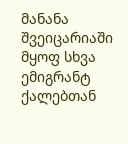მანანა შვეიცარიაში მყოფ სხვა ემიგრანტ ქალებთან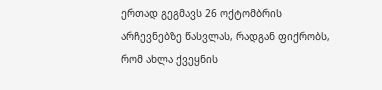ერთად გეგმავს 26 ოქტომბრის არჩევნებზე წასვლას, რადგან ფიქრობს, რომ ახლა ქვეყნის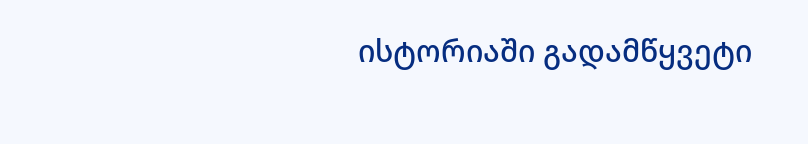ისტორიაში გადამწყვეტი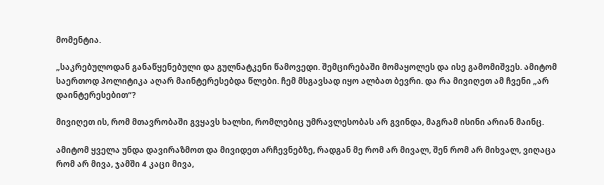მომენტია.

„საკრებულოდან განაწყენებული და გულნატკენი წამოვედი. შემცირებაში მომაყოლეს და ისე გამომიშვეს. ამიტომ საერთოდ პოლიტიკა აღარ მაინტერესებდა წლები. ჩემ მსგავსად იყო ალბათ ბევრი. და რა მივიღეთ ამ ჩვენი „არ დაინტერესებით“?

მივიღეთ ის, რომ მთავრობაში გვყავს ხალხი, რომლებიც უმრავლესობას არ გვინდა, მაგრამ ისინი არიან მაინც.

ამიტომ ყველა უნდა დავირაზმოთ და მივიდეთ არჩევნებზე, რადგან მე რომ არ მივალ, შენ რომ არ მიხვალ, ვიღაცა რომ არ მივა, ჯამში 4 კაცი მივა,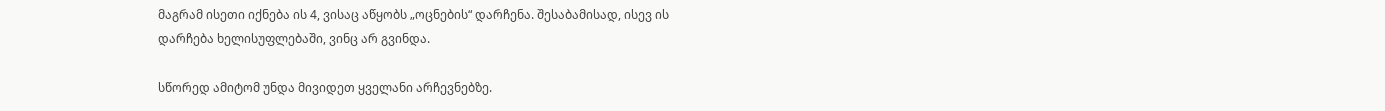მაგრამ ისეთი იქნება ის 4, ვისაც აწყობს „ოცნების“ დარჩენა. შესაბამისად, ისევ ის დარჩება ხელისუფლებაში, ვინც არ გვინდა.

სწორედ ამიტომ უნდა მივიდეთ ყველანი არჩევნებზე.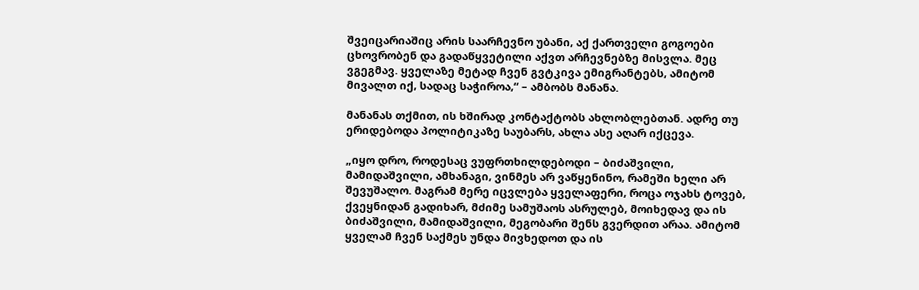შვეიცარიაშიც არის საარჩევნო უბანი, აქ ქართველი გოგოები ცხოვრობენ და გადაწყვეტილი აქვთ არჩევნებზე მისვლა. მეც ვგეგმავ. ყველაზე მეტად ჩვენ გვტკივა ემიგრანტებს, ამიტომ მივალთ იქ, სადაც საჭიროა,“ – ამბობს მანანა.

მანანას თქმით, ის ხშირად კონტაქტობს ახლობლებთან. ადრე თუ ერიდებოდა პოლიტიკაზე საუბარს, ახლა ასე აღარ იქცევა.

„იყო დრო, როდესაც ვუფრთხილდებოდი – ბიძაშვილი, მამიდაშვილი, ამხანაგი, ვინმეს არ ვაწყენინო, რამეში ხელი არ შევუშალო. მაგრამ მერე იცვლება ყველაფერი, როცა ოჯახს ტოვებ, ქვეყნიდან გადიხარ, მძიმე სამუშაოს ასრულებ, მოიხედავ და ის ბიძაშვილი, მამიდაშვილი, მეგობარი შენს გვერდით არაა. ამიტომ ყველამ ჩვენ საქმეს უნდა მივხედოთ და ის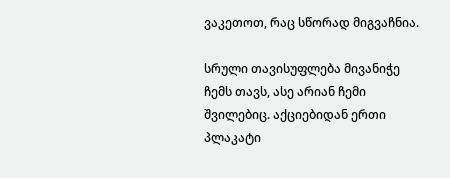ვაკეთოთ, რაც სწორად მიგვაჩნია.

სრული თავისუფლება მივანიჭე ჩემს თავს, ასე არიან ჩემი შვილებიც. აქციებიდან ერთი პლაკატი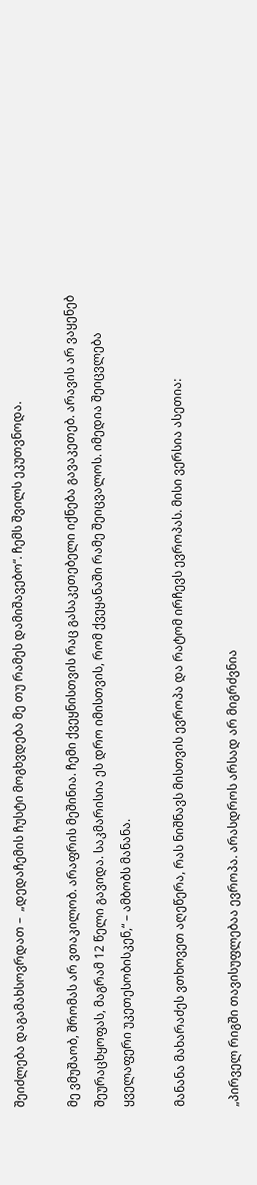შეიძლება დაგამახსოვრდათ –  „დედაჩემის ჩუსტი მოგხვდება მე თუ რამეს დამიშავებო“. ჩემს შვილს ეკუთვნოდა.

მე ვმუშაობ, შრომას არ ვთაკილობ. არაფრის მეშინია. ჩემი ქვეყნისთვის რაც გასაკეთებელი იქნება გავაკეთებ. არავის არ ვაყენებ შეურაცხყოფას, მაგრამ 12 წელი გავიდა. საკმარისია ეს დრო იმისთვის, რომ ქვეყანაში რამე შეიცვალოს. იმედია შეიცვლება ყველაფერი უკეთესობისკენ,“ – ამბობს მანანა.

მანანა მახარაძეს ვთხოვეთ აღეწერა, რას ნიშნავს მისთვის ევროპა და რატომ ირჩევს ევროპას. მისი ვერსია ასეთია:

„პირველ რიგში თავისუფლებაა ევროპა. არასდროს არსად არ მიგრძვნია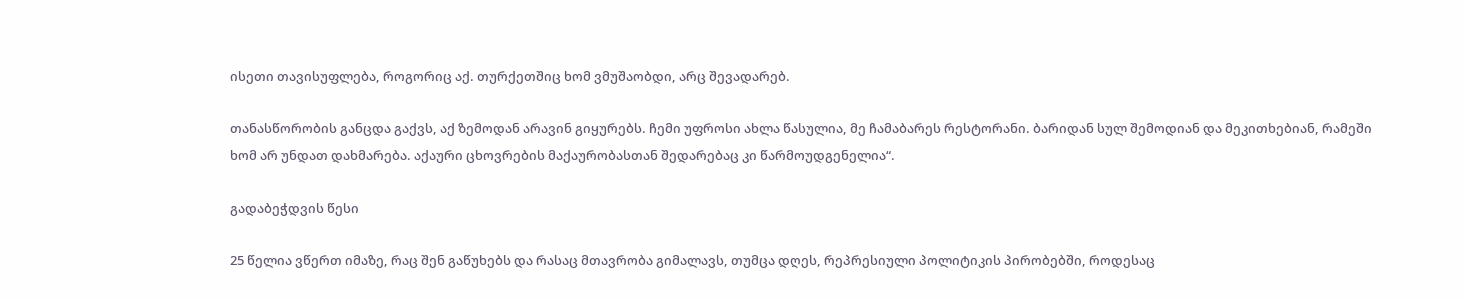ისეთი თავისუფლება, როგორიც აქ. თურქეთშიც ხომ ვმუშაობდი, არც შევადარებ.

თანასწორობის განცდა გაქვს, აქ ზემოდან არავინ გიყურებს. ჩემი უფროსი ახლა წასულია, მე ჩამაბარეს რესტორანი. ბარიდან სულ შემოდიან და მეკითხებიან, რამეში ხომ არ უნდათ დახმარება. აქაური ცხოვრების მაქაურობასთან შედარებაც კი წარმოუდგენელია“.

გადაბეჭდვის წესი

25 წელია ვწერთ იმაზე, რაც შენ გაწუხებს და რასაც მთავრობა გიმალავს, თუმცა დღეს, რეპრესიული პოლიტიკის პირობებში, როდესაც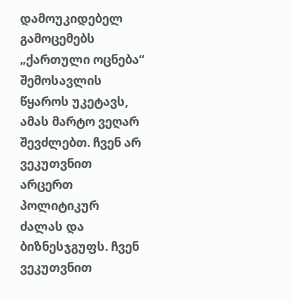დამოუკიდებელ გამოცემებს „ქართული ოცნება“ შემოსავლის წყაროს უკეტავს, ამას მარტო ვეღარ შევძლებთ. ჩვენ არ ვეკუთვნით არცერთ პოლიტიკურ ძალას და ბიზნესჯგუფს. ჩვენ ვეკუთვნით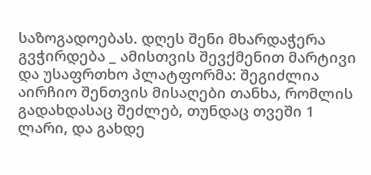საზოგადოებას. დღეს შენი მხარდაჭერა გვჭირდება _ ამისთვის შევქმენით მარტივი და უსაფრთხო პლატფორმა: შეგიძლია აირჩიო შენთვის მისაღები თანხა, რომლის გადახდასაც შეძლებ, თუნდაც თვეში 1 ლარი, და გახდე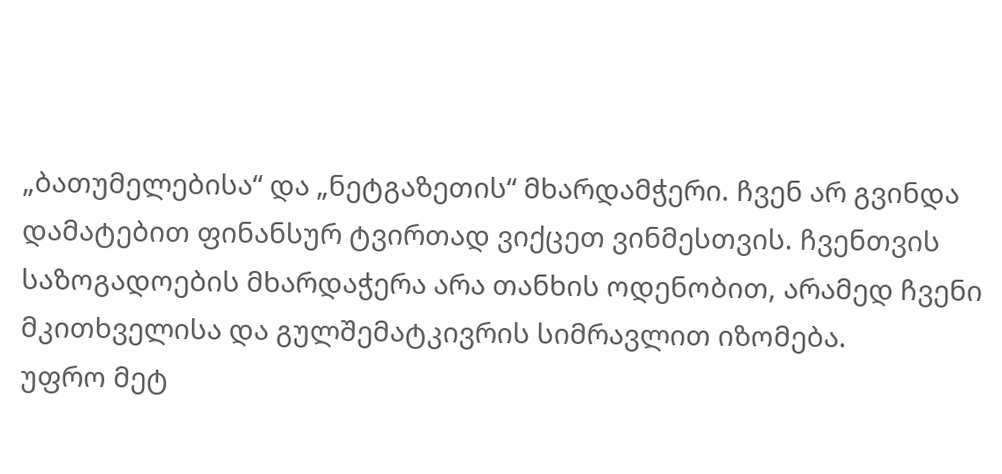„ბათუმელებისა“ და „ნეტგაზეთის“ მხარდამჭერი. ჩვენ არ გვინდა დამატებით ფინანსურ ტვირთად ვიქცეთ ვინმესთვის. ჩვენთვის საზოგადოების მხარდაჭერა არა თანხის ოდენობით, არამედ ჩვენი მკითხველისა და გულშემატკივრის სიმრავლით იზომება.
უფრო მეტ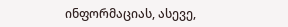ინფორმაციას, ასევე,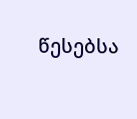წესებსა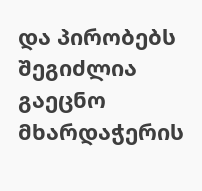და პირობებს შეგიძლია გაეცნო მხარდაჭერის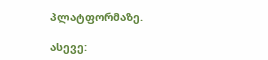პლატფორმაზე.

ასევე: